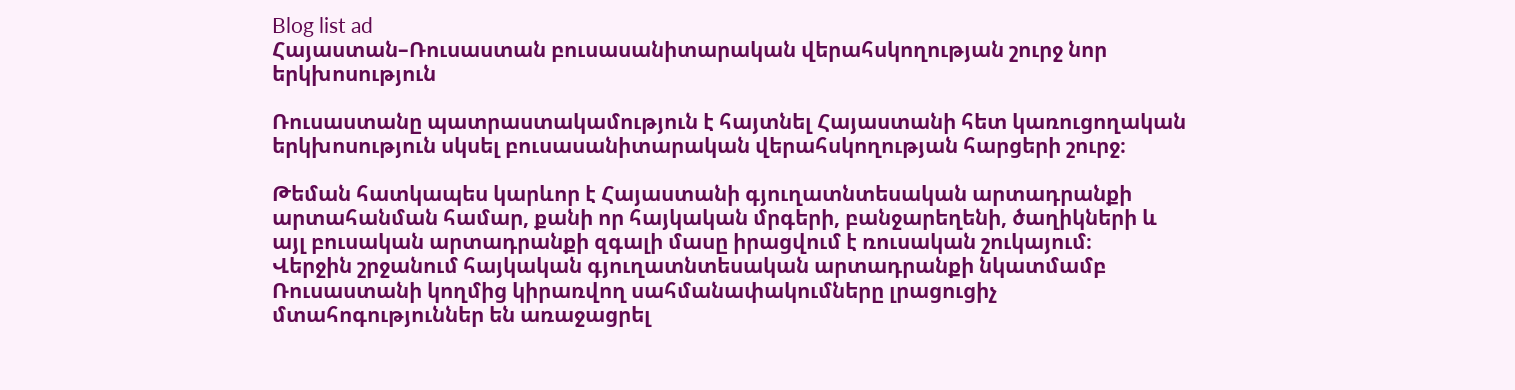Blog list ad
Հայաստան–Ռուսաստան բուսասանիտարական վերահսկողության շուրջ նոր երկխոսություն

Ռուսաստանը պատրաստակամություն է հայտնել Հայաստանի հետ կառուցողական երկխոսություն սկսել բուսասանիտարական վերահսկողության հարցերի շուրջ։

Թեման հատկապես կարևոր է Հայաստանի գյուղատնտեսական արտադրանքի արտահանման համար, քանի որ հայկական մրգերի, բանջարեղենի, ծաղիկների և այլ բուսական արտադրանքի զգալի մասը իրացվում է ռուսական շուկայում։
Վերջին շրջանում հայկական գյուղատնտեսական արտադրանքի նկատմամբ Ռուսաստանի կողմից կիրառվող սահմանափակումները լրացուցիչ մտահոգություններ են առաջացրել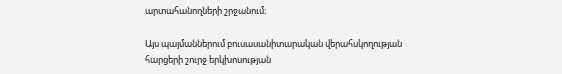արտահանողների շրջանում։

Այս պայմաններում բուսասանիտարական վերահսկողության հարցերի շուրջ երկխոսության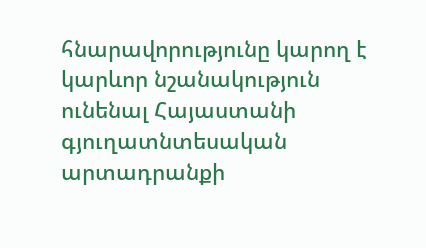հնարավորությունը կարող է կարևոր նշանակություն ունենալ Հայաստանի գյուղատնտեսական արտադրանքի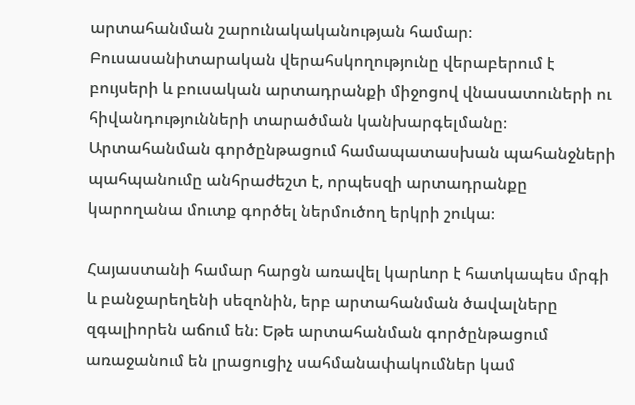արտահանման շարունակականության համար։
Բուսասանիտարական վերահսկողությունը վերաբերում է բույսերի և բուսական արտադրանքի միջոցով վնասատուների ու հիվանդությունների տարածման կանխարգելմանը։ Արտահանման գործընթացում համապատասխան պահանջների պահպանումը անհրաժեշտ է, որպեսզի արտադրանքը կարողանա մուտք գործել ներմուծող երկրի շուկա։

Հայաստանի համար հարցն առավել կարևոր է հատկապես մրգի և բանջարեղենի սեզոնին, երբ արտահանման ծավալները զգալիորեն աճում են։ Եթե արտահանման գործընթացում առաջանում են լրացուցիչ սահմանափակումներ կամ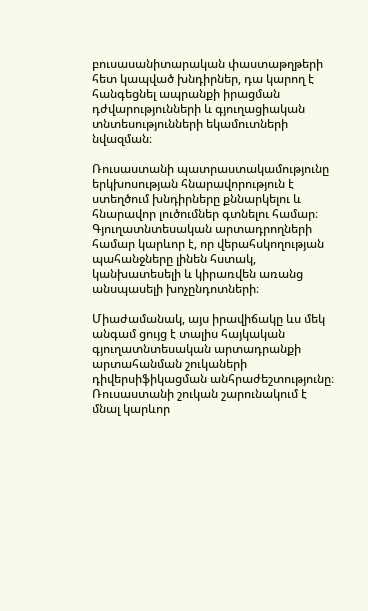բուսասանիտարական փաստաթղթերի հետ կապված խնդիրներ, դա կարող է հանգեցնել ապրանքի իրացման դժվարությունների և գյուղացիական տնտեսությունների եկամուտների նվազման։

Ռուսաստանի պատրաստակամությունը երկխոսության հնարավորություն է ստեղծում խնդիրները քննարկելու և հնարավոր լուծումներ գտնելու համար։ Գյուղատնտեսական արտադրողների համար կարևոր է, որ վերահսկողության պահանջները լինեն հստակ, կանխատեսելի և կիրառվեն առանց անսպասելի խոչընդոտների։

Միաժամանակ, այս իրավիճակը ևս մեկ անգամ ցույց է տալիս հայկական գյուղատնտեսական արտադրանքի արտահանման շուկաների դիվերսիֆիկացման անհրաժեշտությունը։ Ռուսաստանի շուկան շարունակում է մնալ կարևոր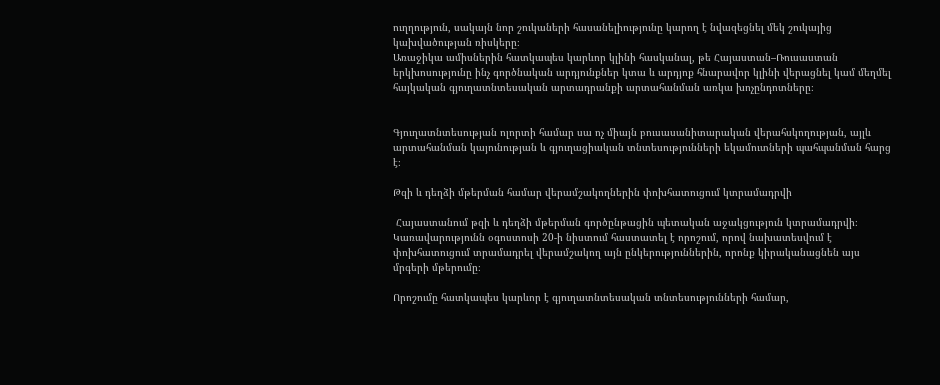ուղղություն, սակայն նոր շուկաների հասանելիությունը կարող է նվազեցնել մեկ շուկայից կախվածության ռիսկերը։
Առաջիկա ամիսներին հատկապես կարևոր կլինի հասկանալ, թե Հայաստան–Ռուսաստան երկխոսությունը ինչ գործնական արդյունքներ կտա և արդյոք հնարավոր կլինի վերացնել կամ մեղմել հայկական գյուղատնտեսական արտադրանքի արտահանման առկա խոչընդոտները։


Գյուղատնտեսության ոլորտի համար սա ոչ միայն բուսասանիտարական վերահսկողության, այլև արտահանման կայունության և գյուղացիական տնտեսությունների եկամուտների պահպանման հարց է։

Թզի և դեղձի մթերման համար վերամշակողներին փոխհատուցում կտրամադրվի

 Հայաստանում թզի և դեղձի մթերման գործընթացին պետական աջակցություն կտրամադրվի։ Կառավարությունն օգոստոսի 20-ի նիստում հաստատել է որոշում, որով նախատեսվում է փոխհատուցում տրամադրել վերամշակող այն ընկերություններին, որոնք կիրականացնեն այս մրգերի մթերումը։

Որոշումը հատկապես կարևոր է գյուղատնտեսական տնտեսությունների համար,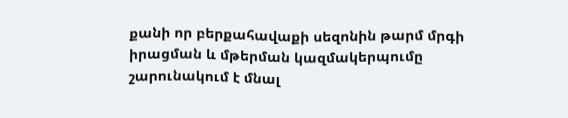քանի որ բերքահավաքի սեզոնին թարմ մրգի իրացման և մթերման կազմակերպումը շարունակում է մնալ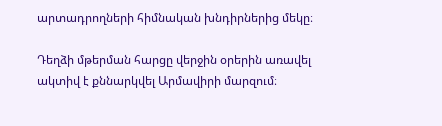արտադրողների հիմնական խնդիրներից մեկը։

Դեղձի մթերման հարցը վերջին օրերին առավել ակտիվ է քննարկվել Արմավիրի մարզում։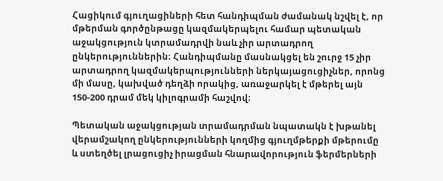Հացիկում գյուղացիների հետ հանդիպման ժամանակ նշվել է, որ մթերման գործընթացը կազմակերպելու համար պետական աջակցություն կտրամադրվի նաև չիր արտադրող ընկերություններին։ Հանդիպմանը մասնակցել են շուրջ 15 չիր արտադրող կազմակերպությունների ներկայացուցիչներ, որոնց մի մասը, կախված դեղձի որակից, առաջարկել է մթերել այն 150-200 դրամ մեկ կիլոգրամի հաշվով։

Պետական աջակցության տրամադրման նպատակն է խթանել վերամշակող ընկերությունների կողմից գյուղմթերքի մթերումը և ստեղծել լրացուցիչ իրացման հնարավորություն ֆերմերների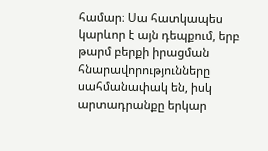համար։ Սա հատկապես կարևոր է այն դեպքում, երբ թարմ բերքի իրացման հնարավորությունները սահմանափակ են, իսկ արտադրանքը երկար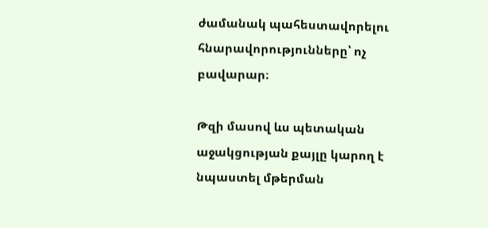ժամանակ պահեստավորելու հնարավորությունները՝ ոչ բավարար։

Թզի մասով ևս պետական աջակցության քայլը կարող է նպաստել մթերման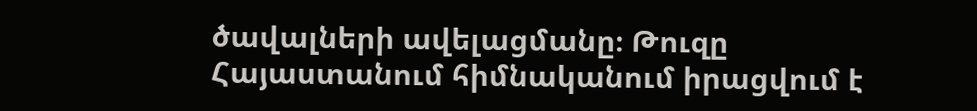ծավալների ավելացմանը։ Թուզը Հայաստանում հիմնականում իրացվում է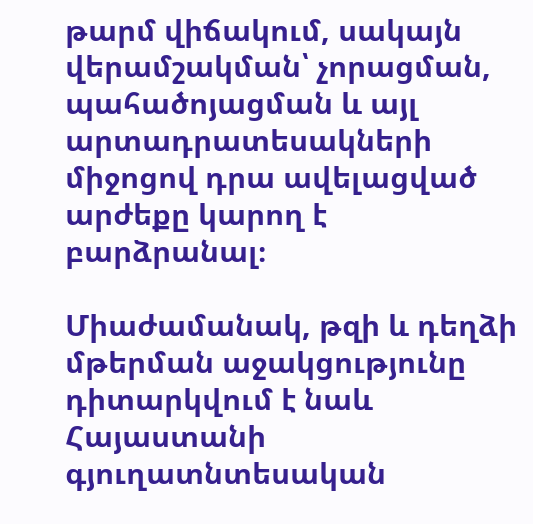թարմ վիճակում, սակայն վերամշակման՝ չորացման, պահածոյացման և այլ արտադրատեսակների միջոցով դրա ավելացված արժեքը կարող է բարձրանալ։

Միաժամանակ, թզի և դեղձի մթերման աջակցությունը դիտարկվում է նաև Հայաստանի գյուղատնտեսական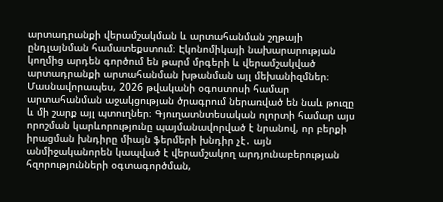արտադրանքի վերամշակման և արտահանման շղթայի ընդլայնման համատեքստում։ Էկոնոմիկայի նախարարության կողմից արդեն գործում են թարմ մրգերի և վերամշակված արտադրանքի արտահանման խթանման այլ մեխանիզմներ։ Մասնավորապես, 2026 թվականի օգոստոսի համար արտահանման աջակցության ծրագրում ներառված են նաև թուզը և մի շարք այլ պտուղներ։ Գյուղատնտեսական ոլորտի համար այս որոշման կարևորությունը պայմանավորված է նրանով, որ բերքի իրացման խնդիրը միայն ֆերմերի խնդիր չէ․ այն անմիջականորեն կապված է վերամշակող արդյունաբերության հզորությունների օգտագործման,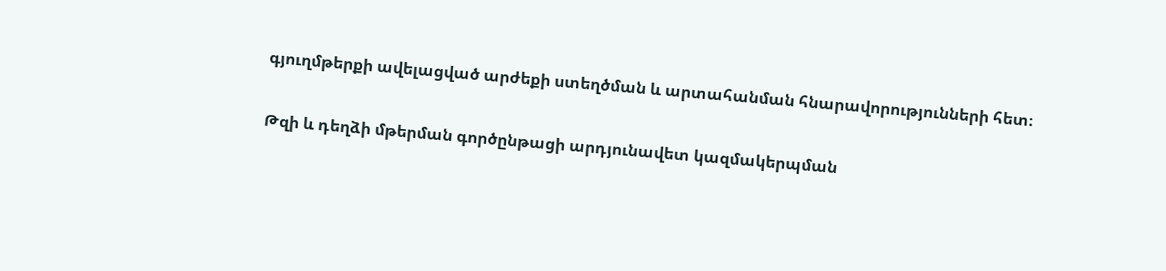գյուղմթերքի ավելացված արժեքի ստեղծման և արտահանման հնարավորությունների հետ։

Թզի և դեղձի մթերման գործընթացի արդյունավետ կազմակերպման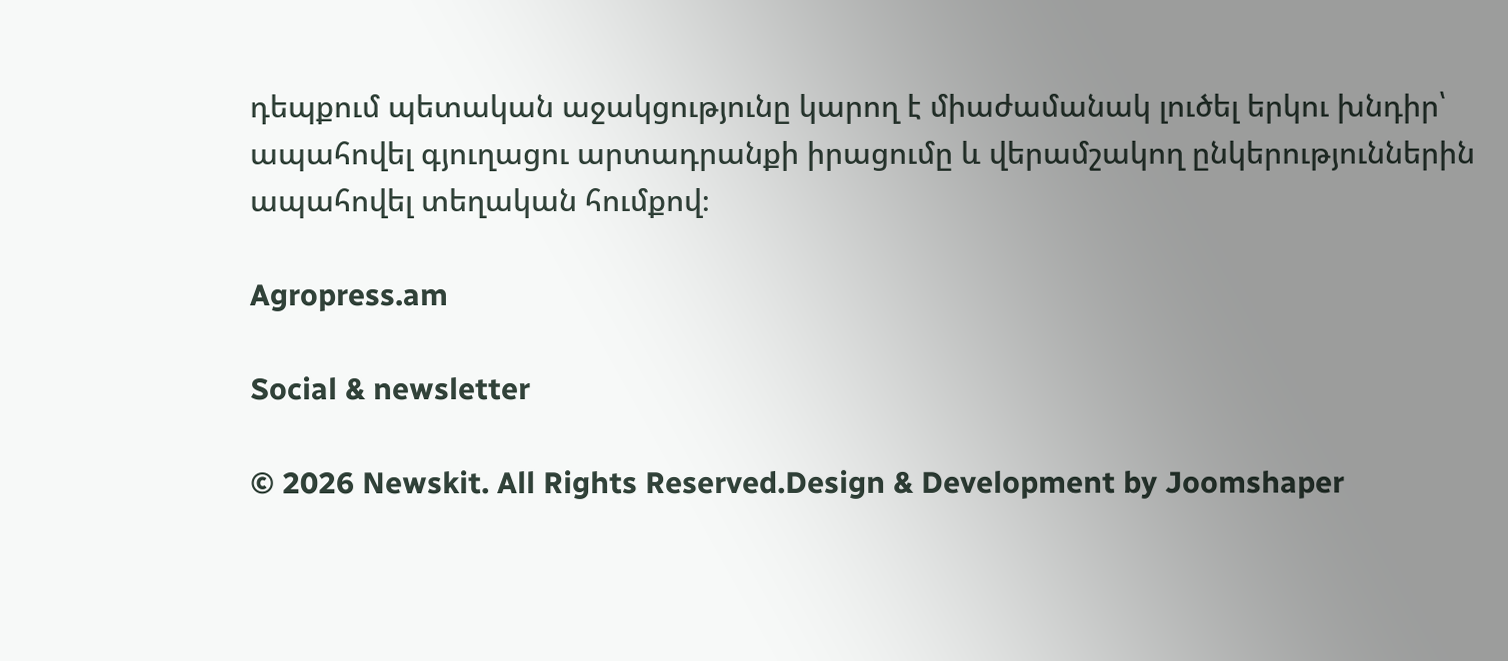դեպքում պետական աջակցությունը կարող է միաժամանակ լուծել երկու խնդիր՝ ապահովել գյուղացու արտադրանքի իրացումը և վերամշակող ընկերություններին ապահովել տեղական հումքով։

Agropress.am

Social & newsletter

© 2026 Newskit. All Rights Reserved.Design & Development by Joomshaper